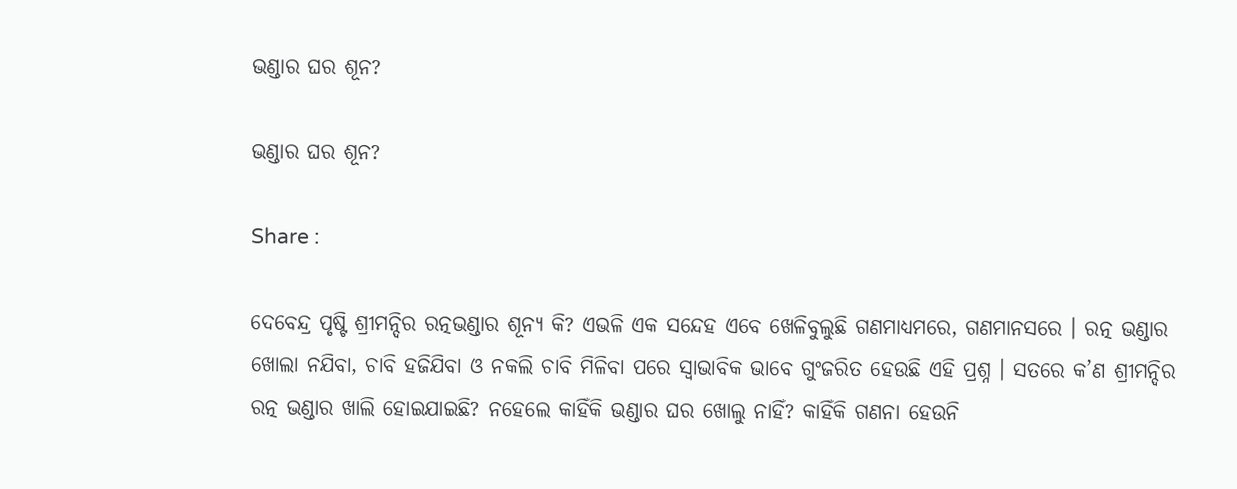ଭଣ୍ଡାର ଘର ଶୂନ?

ଭଣ୍ଡାର ଘର ଶୂନ?

Share :

ଦେବେନ୍ଦ୍ର ପୃଷ୍ଟି ଶ୍ରୀମନ୍ଦିର ରତ୍ନଭଣ୍ଡାର ଶୂନ୍ୟ କି? ଏଭଳି ଏକ ସନ୍ଦେହ ଏବେ ଖେଳିବୁଲୁଛି ଗଣମାଧ୍ୟମରେ, ଗଣମାନସରେ । ରତ୍ନ ଭଣ୍ଡାର ଖୋଲା ନଯିବା, ଚାବି ହଜିଯିବା ଓ ନକଲି ଚାବି ମିଳିବା ପରେ ସ୍ୱାଭାବିକ ଭାବେ ଗୁଂଜରିତ ହେଉଛି ଏହି ପ୍ରଶ୍ନ । ସତରେ କ’ଣ ଶ୍ରୀମନ୍ଦିର ରତ୍ନ ଭଣ୍ଡାର ଖାଲି ହୋଇଯାଇଛି? ନହେଲେ କାହିଁକି ଭଣ୍ଡାର ଘର ଖୋଲୁ ନାହିଁ? କାହିଁକି ଗଣନା ହେଉନି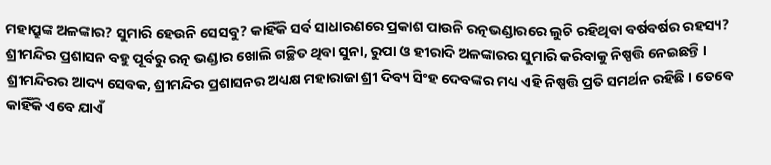ମହାପ୍ରୁଙ୍କ ଅଳଙ୍କାର? ସୁମାରି ହେଉନି ସେସବୁ? କାହିଁକି ସର୍ବ ସାଧାରଣରେ ପ୍ରକାଶ ପାଉନି ରତ୍ନଭଣ୍ଡାରରେ ଲୁଚି ରହିଥିବା ବର୍ଷବର୍ଷର ରହସ୍ୟ? ଶ୍ରୀମନ୍ଦିର ପ୍ରଶାସନ ବହୁ ପୂର୍ବରୁ ରତ୍ନ ଭଣ୍ଡାର ଖୋଲି ଗଚ୍ଛିତ ଥିବା ସୁନା, ରୁପା ଓ ହୀରାଦି ଅଳଙ୍କାରର ସୁମାରି କରିବାକୁ ନିଷ୍ପତ୍ତି ନେଇଛନ୍ତି । ଶ୍ରୀମନ୍ଦିରର ଆଦ୍ୟ ସେବକ, ଶ୍ରୀମନ୍ଦିର ପ୍ରଶାସନର ଅଧ୍ୟକ୍ଷ ମହାରାଜା ଶ୍ରୀ ଦିବ୍ୟ ସିଂହ ଦେବଙ୍କର ମଧ୍ୟ ଏହି ନିଷ୍ପତ୍ତି ପ୍ରତି ସମର୍ଥନ ରହିଛି । ତେବେ କାହିଁକି ଏବେ ଯାଏଁ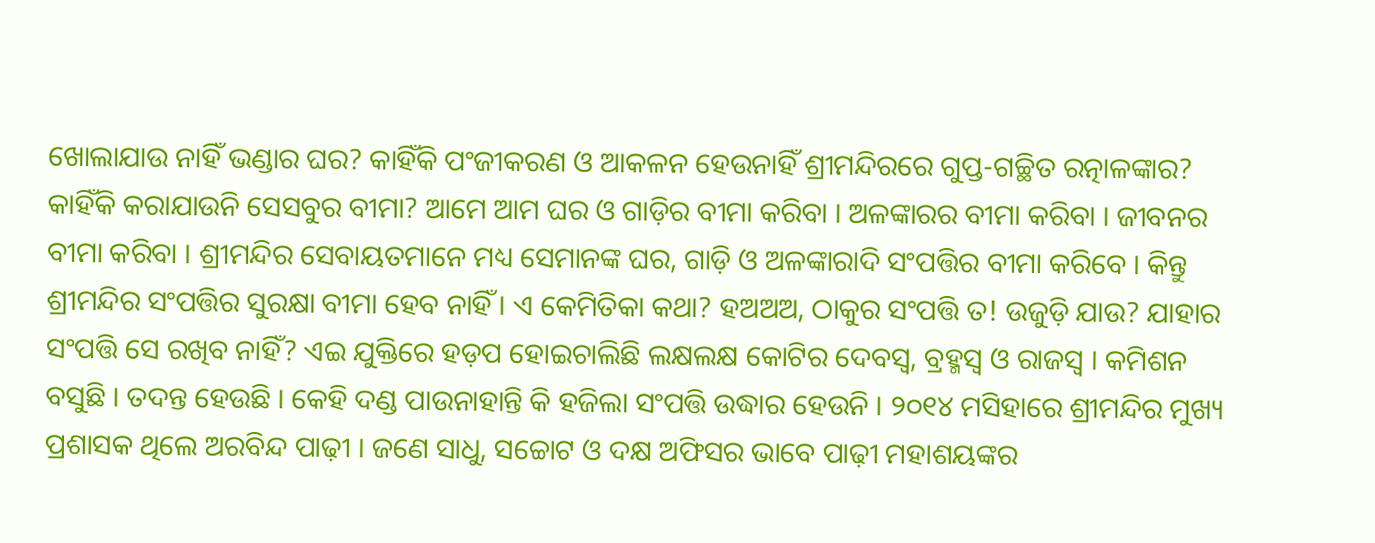ଖୋଲାଯାଉ ନାହିଁ ଭଣ୍ଡାର ଘର? କାହିଁକି ପଂଜୀକରଣ ଓ ଆକଳନ ହେଉନାହିଁ ଶ୍ରୀମନ୍ଦିରରେ ଗୁପ୍ତ-ଗଚ୍ଛିତ ରତ୍ନାଳଙ୍କାର? କାହିଁକି କରାଯାଉନି ସେସବୁର ବୀମା? ଆମେ ଆମ ଘର ଓ ଗାଡ଼ିର ବୀମା କରିବା । ଅଳଙ୍କାରର ବୀମା କରିବା । ଜୀବନର ବୀମା କରିବା । ଶ୍ରୀମନ୍ଦିର ସେବାୟତମାନେ ମଧ୍ୟ ସେମାନଙ୍କ ଘର, ଗାଡ଼ି ଓ ଅଳଙ୍କାରାଦି ସଂପତ୍ତିର ବୀମା କରିବେ । କିନ୍ତୁ ଶ୍ରୀମନ୍ଦିର ସଂପତ୍ତିର ସୁରକ୍ଷା ବୀମା ହେବ ନାହିଁ । ଏ କେମିତିକା କଥା? ହଅଅଅ, ଠାକୁର ସଂପତ୍ତି ତ! ଉଜୁଡ଼ି ଯାଉ? ଯାହାର ସଂପତ୍ତି ସେ ରଖିବ ନାହିଁ? ଏଇ ଯୁକ୍ତିରେ ହଡ଼ପ ହୋଇଚାଲିଛି ଲକ୍ଷଲକ୍ଷ କୋଟିର ଦେବସ୍ୱ, ବ୍ରହ୍ମସ୍ୱ ଓ ରାଜସ୍ୱ । କମିଶନ ବସୁଛି । ତଦନ୍ତ ହେଉଛି । କେହି ଦଣ୍ଡ ପାଉନାହାନ୍ତି କି ହଜିଲା ସଂପତ୍ତି ଉଦ୍ଧାର ହେଉନି । ୨୦୧୪ ମସିହାରେ ଶ୍ରୀମନ୍ଦିର ମୁଖ୍ୟ ପ୍ରଶାସକ ଥିଲେ ଅରବିନ୍ଦ ପାଢ଼ୀ । ଜଣେ ସାଧୁ, ସଚ୍ଚୋଟ ଓ ଦକ୍ଷ ଅଫିସର ଭାବେ ପାଢ଼ୀ ମହାଶୟଙ୍କର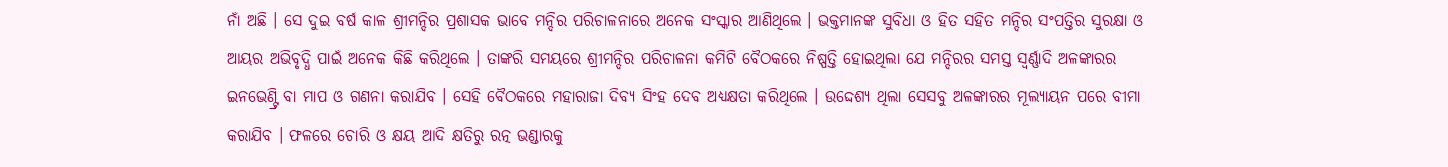ନାଁ ଅଛି । ସେ ଦୁଇ ବର୍ଷ କାଳ ଶ୍ରୀମନ୍ଦିର ପ୍ରଶାସକ ଭାବେ ମନ୍ଦିର ପରିଚାଳନାରେ ଅନେକ ସଂସ୍କାର ଆଣିଥିଲେ । ଭକ୍ତମାନଙ୍କ ସୁବିଧା ଓ ହିତ ସହିତ ମନ୍ଦିର ସଂପତ୍ତିର ସୁରକ୍ଷା ଓ ଆୟର ଅଭିବୃଦ୍ଧି ପାଇଁ ଅନେକ କିଛି କରିଥିଲେ । ତାଙ୍କରି ସମୟରେ ଶ୍ରୀମନ୍ଦିର ପରିଚାଳନା କମିଟି ବୈଠକରେ ନିଷ୍ପତ୍ତି ହୋଇଥିଲା ଯେ ମନ୍ଦିରର ସମସ୍ତ ସ୍ୱର୍ଣ୍ଣାଦି ଅଳଙ୍କାରର ଇନଭେଣ୍ଟ୍ରି ବା ମାପ ଓ ଗଣନା କରାଯିବ । ସେହି ବୈଠକରେ ମହାରାଜା ଦିବ୍ୟ ସିଂହ ଦେବ ଅଧ୍ୟକ୍ଷତା କରିଥିଲେ । ଉଦ୍ଦେଶ୍ୟ ଥିଲା ସେସବୁ ଅଳଙ୍କାରର ମୂଲ୍ୟାୟନ ପରେ ବୀମା କରାଯିବ । ଫଳରେ ଚୋରି ଓ କ୍ଷୟ ଆଦି କ୍ଷତିରୁ ରତ୍ନ ଭଣ୍ଡାରକୁ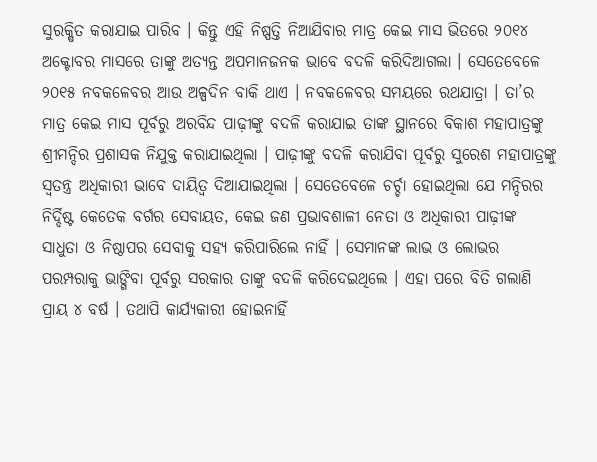ସୁରକ୍ଷିତ କରାଯାଇ ପାରିବ । କିନ୍ତୁ ଏହି ନିଷ୍ପତ୍ତି ନିଆଯିବାର ମାତ୍ର କେଇ ମାସ ଭିତରେ ୨୦୧୪ ଅକ୍ଟୋବର ମାସରେ ତାଙ୍କୁ ଅତ୍ୟନ୍ତ ଅପମାନଜନକ ଭାବେ ବଦଳି କରିଦିଆଗଲା । ସେତେବେଳେ ୨୦୧୫ ନବକଳେବର ଆଉ ଅଳ୍ପଦିନ ବାକି ଥାଏ । ନବକଳେବର ସମୟରେ ରଥଯାତ୍ରା । ତା’ର ମାତ୍ର କେଇ ମାସ ପୂର୍ବରୁ ଅରବିନ୍ଦ ପାଢ଼ୀଙ୍କୁ ବଦଳି କରାଯାଇ ତାଙ୍କ ସ୍ଥାନରେ ବିକାଶ ମହାପାତ୍ରଙ୍କୁ ଶ୍ରୀମନ୍ଦିର ପ୍ରଶାସକ ନିଯୁକ୍ତ କରାଯାଇଥିଲା । ପାଢ଼ୀଙ୍କୁ ବଦଳି କରାଯିବା ପୂର୍ବରୁ ସୁରେଶ ମହାପାତ୍ରଙ୍କୁ ସ୍ୱତନ୍ତ୍ର ଅଧିକାରୀ ଭାବେ ଦାୟିତ୍ୱ ଦିଆଯାଇଥିଲା । ସେତେବେଳେ ଚର୍ଚ୍ଚା ହୋଇଥିଲା ଯେ ମନ୍ଦିରର ନିର୍ଦ୍ଦିଷ୍ଟ କେତେକ ବର୍ଗର ସେବାୟତ, କେଇ ଜଣ ପ୍ରଭାବଶାଳୀ ନେତା ଓ ଅଧିକାରୀ ପାଢ଼ୀଙ୍କ ସାଧୁତା ଓ ନିଷ୍ଠାପର ସେବାକୁ ସହ୍ୟ କରିପାରିଲେ ନାହିଁ । ସେମାନଙ୍କ ଲାଭ ଓ ଲୋଭର ପରମ୍ପରାକୁ ଭାଙ୍ଗିବା ପୂର୍ବରୁ ସରକାର ତାଙ୍କୁ ବଦଳି କରିଦେଇଥିଲେ । ଏହା ପରେ ବିତି ଗଲାଣି ପ୍ରାୟ ୪ ବର୍ଷ । ତଥାପି କାର୍ଯ୍ୟକାରୀ ହୋଇନାହିଁ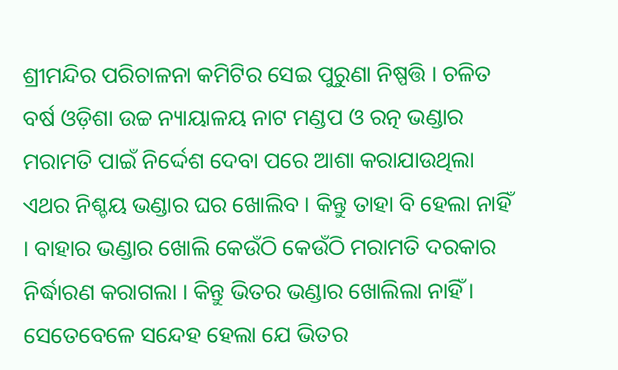ଶ୍ରୀମନ୍ଦିର ପରିଚାଳନା କମିଟିର ସେଇ ପୁରୁଣା ନିଷ୍ପତ୍ତି । ଚଳିତ ବର୍ଷ ଓଡ଼ିଶା ଉଚ୍ଚ ନ୍ୟାୟାଳୟ ନାଟ ମଣ୍ଡପ ଓ ରତ୍ନ ଭଣ୍ଡାର ମରାମତି ପାଇଁ ନିର୍ଦ୍ଦେଶ ଦେବା ପରେ ଆଶା କରାଯାଉଥିଲା ଏଥର ନିଶ୍ଚୟ ଭଣ୍ଡାର ଘର ଖୋଲିବ । କିନ୍ତୁ ତାହା ବି ହେଲା ନାହିଁ । ବାହାର ଭଣ୍ଡାର ଖୋଲି କେଉଁଠି କେଉଁଠି ମରାମତି ଦରକାର ନିର୍ଦ୍ଧାରଣ କରାଗଲା । କିନ୍ତୁ ଭିତର ଭଣ୍ଡାର ଖୋଲିଲା ନାହିଁ । ସେତେବେଳେ ସନ୍ଦେହ ହେଲା ଯେ ଭିତର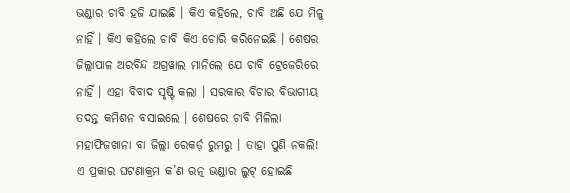ଭଣ୍ଡାର ଚାବି ହଜି ଯାଇଛି । କିଏ କହିଲେ, ଚାବି ଅଛି ଯେ ମିଳୁ ନାହିଁ । କିଏ କହିଲେ ଚାବି କିଏ ଚୋରି କରିନେଇଛି । ଶେଷର ଜିଲ୍ଲାପାଳ ଅରବିନ୍ଦ ଅଗ୍ରୱାଲ ମାନିଲେ ଯେ ଚାବି ଟ୍ରେଜେରିରେ ନାହିଁ । ଏହା ବିବାଦ ସୃଷ୍ଟି କଲା । ସରକାର ବିଚାର ବିଭାଗୀୟ ତଦନ୍ତ କମିଶନ ବସାଇଲେ । ଶେଷରେ ଚାବି ମିଳିଲା ମହାଫିଜଖାନା ବା ଜିଲ୍ଲା ରେକର୍ଡ଼ ରୁମରୁ । ତାହା ପୁଣି ନକଲି! ଏ ପ୍ରକାର ଘଟଣାକ୍ରମ କ’ଣ ରତ୍ନ ଭଣ୍ଡାର ଲୁଟ୍ ହୋଇଛି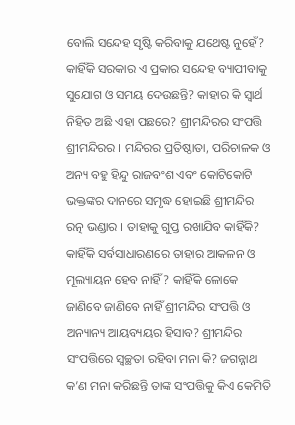ବୋଲି ସନ୍ଦେହ ସୃଷ୍ଟି କରିବାକୁ ଯଥେଷ୍ଟ ନୁହେଁ? କାହିଁକି ସରକାର ଏ ପ୍ରକାର ସନ୍ଦେହ ବ୍ୟାପୀବାକୁ ସୁଯୋଗ ଓ ସମୟ ଦେଉଛନ୍ତି? କାହାର କି ସ୍ୱାର୍ଥ ନିହିତ ଅଛି ଏହା ପଛରେ? ଶ୍ରୀମନ୍ଦିରର ସଂପତ୍ତି ଶ୍ରୀମନ୍ଦିରର । ମନ୍ଦିରର ପ୍ରତିଷ୍ଠାତା, ପରିଚାଳକ ଓ ଅନ୍ୟ ବହୁ ହିନ୍ଦୁ ରାଜବଂଶ ଏବଂ କୋଟିକୋଟି ଭକ୍ତଙ୍କର ଦାନରେ ସମୃଦ୍ଧ ହୋଇଛି ଶ୍ରୀମନ୍ଦିର ରତ୍ନ ଭଣ୍ଡାର । ତାହାକୁ ଗୁପ୍ତ ରଖାଯିବ କାହିଁକି? କାହିଁକି ସର୍ବସାଧାରଣରେ ତାହାର ଆକଳନ ଓ ମୂଲ୍ୟାୟନ ହେବ ନାହିଁ? କାହିଁକି ଳୋକେ ଜାଣିବେ ଜାଣିବେ ନାହିଁ ଶ୍ରୀମନ୍ଦିର ସଂପତ୍ତି ଓ ଅନ୍ୟାନ୍ୟ ଆୟବ୍ୟୟର ହିସାବ? ଶ୍ରୀମନ୍ଦିର ସଂପତ୍ତିରେ ସ୍ୱଚ୍ଛତା ରହିବା ମନା କି? ଜଗନ୍ନାଥ କ’ଣ ମନା କରିଛନ୍ତି ତାଙ୍କ ସଂପତ୍ତିକୁ କିଏ କେମିତି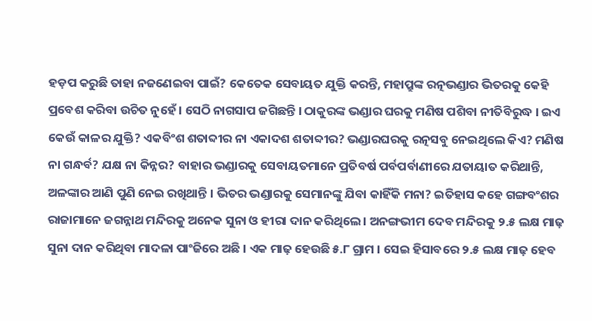ହଡ଼ପ କରୁଛି ତାହା ନଜଣେଇବା ପାଇଁ? କେତେକ ସେବାୟତ ଯୁକ୍ତି କରନ୍ତି, ମହାପ୍ରୁଙ୍କ ରତ୍ନଭଣ୍ଡାର ଭିତରକୁ କେହି ପ୍ରବେଶ କରିବା ଉଚିତ ନୁହେଁ । ସେଠି ନାଗସାପ ଜଗିଛନ୍ତି । ଠାକୁରଙ୍କ ଭଣ୍ଡାର ଘରକୁ ମଣିଷ ପଶିବା ନୀତିବିରୁଦ୍ଧ । ଇଏ କେଉଁ କାଳର ଯୁକ୍ତି? ଏକବିଂଶ ଶତାବ୍ଦୀର ନା ଏକାଦଶ ଶତାବ୍ଦୀର? ଭଣ୍ଡାରଘରକୁ ରତ୍ନସବୁ ନେଇଥିଲେ କିଏ? ମଣିଷ ନା ଗନ୍ଧର୍ବ? ଯକ୍ଷ ନା କିନ୍ନର? ବାହାର ଭଣ୍ଡାରକୁ ସେବାୟତମାନେ ପ୍ରତିବର୍ଷ ପର୍ବପର୍ବାଣୀରେ ଯତାୟାତ କରିଥାନ୍ତି, ଅଳଙ୍କାର ଆଣି ପୁଣି ନେଇ ରଖିଥାନ୍ତି । ଭିତର ଭଣ୍ଡାରକୁ ସେମାନଙ୍କୁ ଯିବା କାହିଁକି ମନା? ଇତିହାସ କହେ ଗଙ୍ଗବଂଶର ରାଜାମାନେ ଜଗନ୍ନାଥ ମନ୍ଦିରକୁ ଅନେକ ସୁନା ଓ ହୀରା ଦାନ କରିଥିଲେ । ଅନଙ୍ଗଭୀମ ଦେବ ମନ୍ଦିରକୁ ୨.୫ ଲକ୍ଷ ମାଢ଼ ସୁନା ଦାନ କରିଥିବା ମାଦଳା ପାଂଜିରେ ଅଛି । ଏକ ମାଢ଼ ହେଉଛି ୫.୮ ଗ୍ରାମ । ସେଇ ହିସାବରେ ୨.୫ ଲକ୍ଷ ମାଢ଼ ହେବ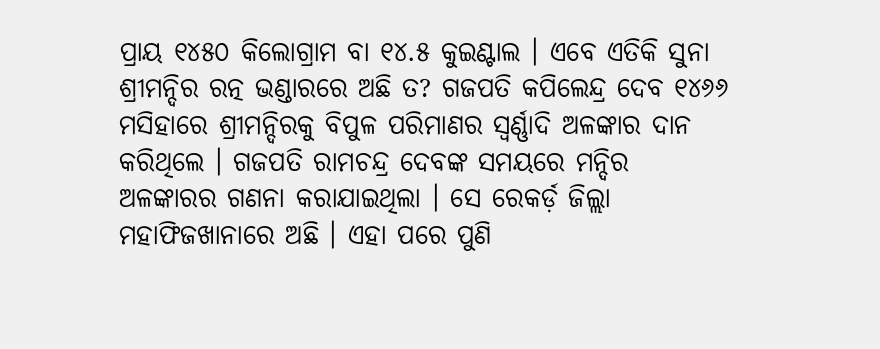ପ୍ରାୟ ୧୪୫୦ କିଲୋଗ୍ରାମ ବା ୧୪.୫ କୁଇଣ୍ଟାଲ । ଏବେ ଏତିକି ସୁନା ଶ୍ରୀମନ୍ଦିର ରତ୍ନ ଭଣ୍ଡାରରେ ଅଛି ତ? ଗଜପତି କପିଲେନ୍ଦ୍ର ଦେବ ୧୪୬୬ ମସିହାରେ ଶ୍ରୀମନ୍ଦିରକୁ ବିପୁଳ ପରିମାଣର ସ୍ୱର୍ଣ୍ଣାଦି ଅଳଙ୍କାର ଦାନ କରିଥିଲେ । ଗଜପତି ରାମଚନ୍ଦ୍ର ଦେବଙ୍କ ସମୟରେ ମନ୍ଦିର ଅଳଙ୍କାରର ଗଣନା କରାଯାଇଥିଲା । ସେ ରେକର୍ଡ଼ ଜିଲ୍ଲା ମହାଫିଜଖାନାରେ ଅଛି । ଏହା ପରେ ପୁଣି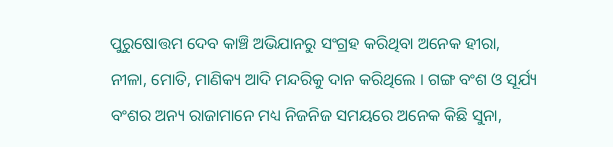ପୁରୁଷୋତ୍ତମ ଦେବ କାଞ୍ଚି ଅଭିଯାନରୁ ସଂଗ୍ରହ କରିଥିବା ଅନେକ ହୀରା, ନୀଳା, ମୋତି, ମାଣିକ୍ୟ ଆଦି ମନ୍ଦରିକୁ ଦାନ କରିଥିଲେ । ଗଙ୍ଗ ବଂଶ ଓ ସୂର୍ଯ୍ୟ ବଂଶର ଅନ୍ୟ ରାଜାମାନେ ମଧ୍ୟ ନିଜନିଜ ସମୟରେ ଅନେକ କିଛି ସୁନା,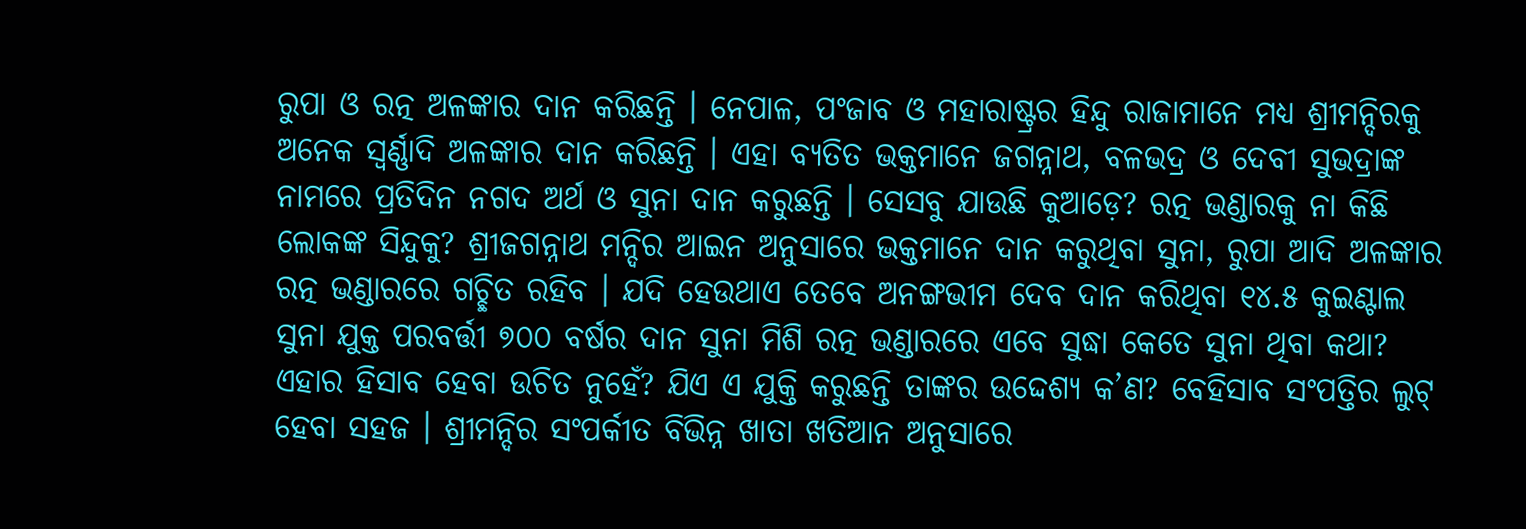ରୁପା ଓ ରତ୍ନ ଅଳଙ୍କାର ଦାନ କରିଛନ୍ତି । ନେପାଳ, ପଂଜାବ ଓ ମହାରାଷ୍ଟ୍ରର ହିନ୍ଦୁ ରାଜାମାନେ ମଧ୍ୟ ଶ୍ରୀମନ୍ଦିରକୁ ଅନେକ ସ୍ୱର୍ଣ୍ଣାଦି ଅଳଙ୍କାର ଦାନ କରିଛନ୍ତି । ଏହା ବ୍ୟତିତ ଭକ୍ତମାନେ ଜଗନ୍ନାଥ, ବଳଭଦ୍ର ଓ ଦେବୀ ସୁଭଦ୍ରାଙ୍କ ନାମରେ ପ୍ରତିଦିନ ନଗଦ ଅର୍ଥ ଓ ସୁନା ଦାନ କରୁଛନ୍ତି । ସେସବୁ ଯାଉଛି କୁଆଡ଼େ? ରତ୍ନ ଭଣ୍ଡାରକୁ ନା କିଛି ଲୋକଙ୍କ ସିନ୍ଦୁକୁ? ଶ୍ରୀଜଗନ୍ନାଥ ମନ୍ଦିର ଆଇନ ଅନୁସାରେ ଭକ୍ତମାନେ ଦାନ କରୁଥିବା ସୁନା, ରୁପା ଆଦି ଅଳଙ୍କାର ରତ୍ନ ଭଣ୍ଡାରରେ ଗଚ୍ଛିତ ରହିବ । ଯଦି ହେଉଥାଏ ତେବେ ଅନଙ୍ଗଭୀମ ଦେବ ଦାନ କରିଥିବା ୧୪.୫ କୁଇଣ୍ଟାଲ ସୁନା ଯୁକ୍ତ ପରବର୍ତ୍ତୀ ୭୦୦ ବର୍ଷର ଦାନ ସୁନା ମିଶି ରତ୍ନ ଭଣ୍ଡାରରେ ଏବେ ସୁଦ୍ଧା କେତେ ସୁନା ଥିବା କଥା? ଏହାର ହିସାବ ହେବା ଉଚିତ ନୁହେଁ? ଯିଏ ଏ ଯୁକ୍ତି କରୁଛନ୍ତି ତାଙ୍କର ଉଦ୍ଦେଶ୍ୟ କ’ଣ? ବେହିସାବ ସଂପତ୍ତିର ଲୁଟ୍ ହେବା ସହଜ । ଶ୍ରୀମନ୍ଦିର ସଂପର୍କୀତ ବିଭିନ୍ନ ଖାତା ଖତିଆନ ଅନୁସାରେ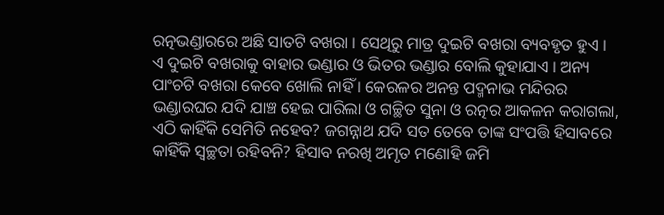ରତ୍ନଭଣ୍ଡାରରେ ଅଛି ସାତଟି ବଖରା । ସେଥିରୁ ମାତ୍ର ଦୁଇଟି ବଖରା ବ୍ୟବହୃତ ହୁଏ । ଏ ଦୁଇଟି ବଖରାକୁ ବାହାର ଭଣ୍ଡାର ଓ ଭିତର ଭଣ୍ଡାର ବୋଲି କୁହାଯାଏ । ଅନ୍ୟ ପାଂଚଟି ବଖରା କେବେ ଖୋଲି ନାହିଁ । କେରଳର ଅନନ୍ତ ପଦ୍ମନାଭ ମନ୍ଦିରର ଭଣ୍ଡାରଘର ଯଦି ଯାଞ୍ଚ ହେଇ ପାରିଲା ଓ ଗଚ୍ଛିତ ସୁନା ଓ ରତ୍ନର ଆକଳନ କରାଗଲା, ଏଠି କାହିଁକି ସେମିତି ନହେବ? ଜଗନ୍ନାଥ ଯଦି ସତ ତେବେ ତାଙ୍କ ସଂପତ୍ତି ହିସାବରେ କାହିଁକି ସ୍ୱଚ୍ଛତା ରହିବନି? ହିସାବ ନରଖି ଅମୃତ ମଣୋହି ଜମି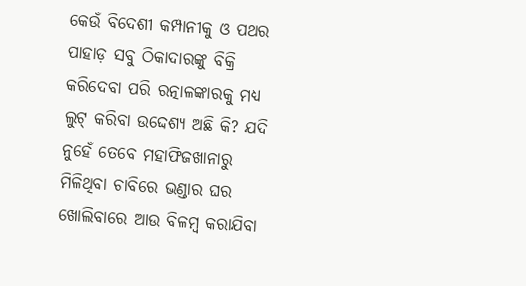କେଉଁ ବିଦେଶୀ କମ୍ପାନୀକୁ ଓ ପଥର ପାହାଡ଼ ସବୁ ଠିକାଦାରଙ୍କୁ ବିକ୍ରି କରିଦେବା ପରି ରତ୍ନାଳଙ୍କାରକୁ ମଧ୍ୟ ଲୁଟ୍ କରିବା ଉଦ୍ଦେଶ୍ୟ ଅଛି କି? ଯଦି ନୁହେଁ ତେବେ ମହାଫିଜଖାନାରୁ ମିଳିଥିବା ଚାବିରେ ଭଣ୍ଡାର ଘର ଖୋଲିବାରେ ଆଉ ବିଳମ୍ବ କରାଯିବା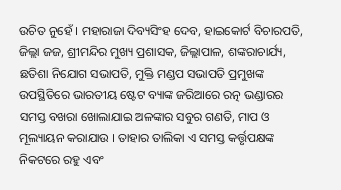ଉଚିତ ନୁହେଁ । ମହାରାଜା ଦିବ୍ୟସିଂହ ଦେବ, ହାଇକୋର୍ଟ ବିଚାରପତି, ଜିଲ୍ଲା ଜଜ, ଶ୍ରୀମନ୍ଦିର ମୁଖ୍ୟ ପ୍ରଶାସକ, ଜିଲ୍ଲାପାଳ, ଶଙ୍କରାଚାର୍ଯ୍ୟ, ଛତିଶା ନିଯୋଗ ସଭାପତି, ମୁକ୍ତି ମଣ୍ଡପ ସଭାପତି ପ୍ରମୁଖଙ୍କ ଉପସ୍ଥିତିରେ ଭାରତୀୟ ଷ୍ଟେଟ ବ୍ୟାଙ୍କ ଜରିଆରେ ରତ୍ନ ଭଣ୍ଡାରର ସମସ୍ତ ବଖରା ଖୋଲାଯାଇ ଅଳଙ୍କାର ସବୁର ଗଣତି, ମାପ ଓ ମୂଲ୍ୟାୟନ କରାଯାଉ । ତାହାର ତାଲିକା ଏ ସମସ୍ତ କର୍ତ୍ତୃପକ୍ଷଙ୍କ ନିକଟରେ ରହୁ ଏବଂ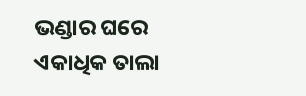ଭଣ୍ଡାର ଘରେ ଏକାଧିକ ତାଲା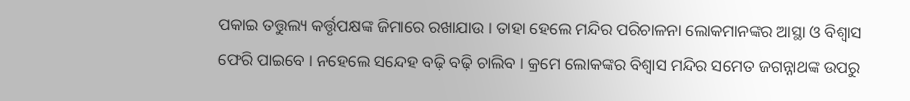ପକାଇ ତତ୍ତୁଲ୍ୟ କର୍ତ୍ତୃପକ୍ଷଙ୍କ ଜିମାରେ ରଖାଯାଉ । ତାହା ହେଲେ ମନ୍ଦିର ପରିଚାଳନା ଲୋକମାନଙ୍କର ଆସ୍ଥା ଓ ବିଶ୍ୱାସ ଫେରି ପାଇବେ । ନହେଲେ ସନ୍ଦେହ ବଢ଼ି ବଢ଼ି ଚାଲିବ । କ୍ରମେ ଲୋକଙ୍କର ବିଶ୍ୱାସ ମନ୍ଦିର ସମେତ ଜଗନ୍ନାଥଙ୍କ ଉପରୁ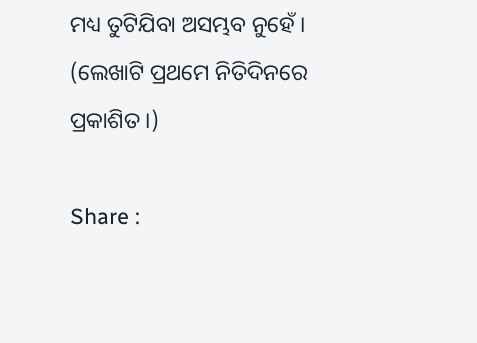ମଧ୍ୟ ତୁଟିଯିବା ଅସମ୍ଭବ ନୁହେଁ । (ଲେଖାଟି ପ୍ରଥମେ ନିତିଦିନରେ ପ୍ରକାଶିତ ।)

Share :